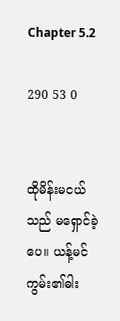Chapter 5.2

290 53 0


ထိုမိန်းမငယ်သည် မရှောင်‌ခဲ့ပေ။ ယန့်မင်ကွမ်း၏ဓါး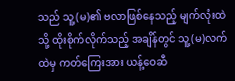သည် သူ့(မ)၏ ဗလာဖြစ်‌နေသည့် မျက်လုံးထဲသို့ ထိုးစိုက်လိုက်သည့် အချိန်တွင် သူ့(မ)လက်ထဲမှ ကတ်ကြေးအား ယန့်ဝေဆီ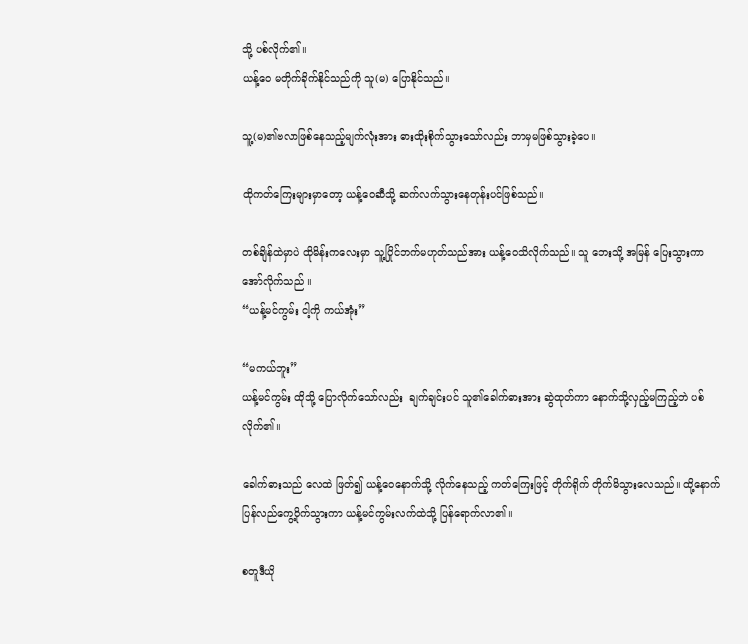သို့ ပစ်လိုက်၏။
ယန့်ဝေ မတိုက်ခိုက်နိုင်သည်ကို သူ(မ) ပြောနိုင်သည်။

သူ့(မ)၏ဗလာဖြစ်နေသည့်မျက်လုံးအား ဓားထိုးစိုက်သွားသော်လည်း ဘာမှမဖြစ်သွားခဲ့ပေ။

ထိုကတ်ကြေးများမှာတော့ ယန့်ဝေဆီသို့ ဆက်လက်သွားနေတုန်းပင်ဖြစ်သည်။

တစ်ချိန်ထဲမှာပဲ ထိုမိန်းကလေးမှာ သူ့ပြိုင်ဘက်မဟုတ်သည်အား ယန့်ဝေသိလိုက်သည်။ သူ ဘေးသို့ အမြန် ပြေးသွားကာ အော်လိုက်သည် ။
“ယန့်မင်ကွမ်း ငါ့ကို ကယ်အုံး”

“မကယ်ဘူး”
ယန့်မင်ကွမ်း ထိုသို့ ပြောလိုက်သော်လည်း  ချက်ချင်းပင် သူ၏ခေါက်ဓားအား ဆွဲထုတ်ကာ နောက်သို့လှည့်မကြည့်ဘဲ ပစ်လိုက်၏။

ခေါက်ဓားသည် လေထဲ ဖြတ်၍ ယန့်ဝေနောက်သို့ လိုက်နေသည့် ကတ်ကြေးဖြင့် တိုက်ရိုက် တိုက်မိသွားလေသည်။ ထို့နောက် ပြန်လည်ကွေ့ဝိုက်သွားကာ ယန့်မင်ကွမ်းလက်ထဲသို့ ပြန်ရောက်လာ၏။

စတူဒီယို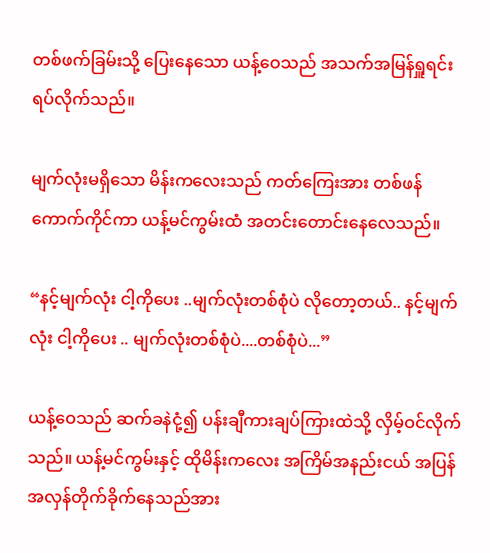တစ်ဖက်ခြမ်းသို့ ပြေးနေသော ယန့်ဝေသည် အသက်အမြန်ရှူရင်း ရပ်လိုက်သည်။

မျက်လုံးမရှိသော မိန်းကလေးသည် ကတ်ကြေးအား တစ်ဖန် ကောက်ကိုင်ကာ ယန့်မင်ကွမ်းထံ အတင်းတောင်းနေလေသည်။

“နင့်မျက်လုံး ငါ့ကိုပေး ..မျက်လုံးတစ်စုံပဲ လိုတော့တယ်.. နင့်မျက်လုံး ငါ့ကိုပေး .. မျက်လုံးတစ်စုံပဲ....တစ်စုံပဲ...”

ယန့်ဝေသည် ဆက်ခနဲငုံ့၍ ပန်းချီကားချပ်ကြားထဲသို့ လှိမ့်ဝင်လိုက်သည်။ ယန့်မင်ကွမ်းနှင့် ထိုမိန်းကလေး အကြိမ်အနည်းငယ် အပြန်အလှန်တိုက်ခိုက်နေသည်အား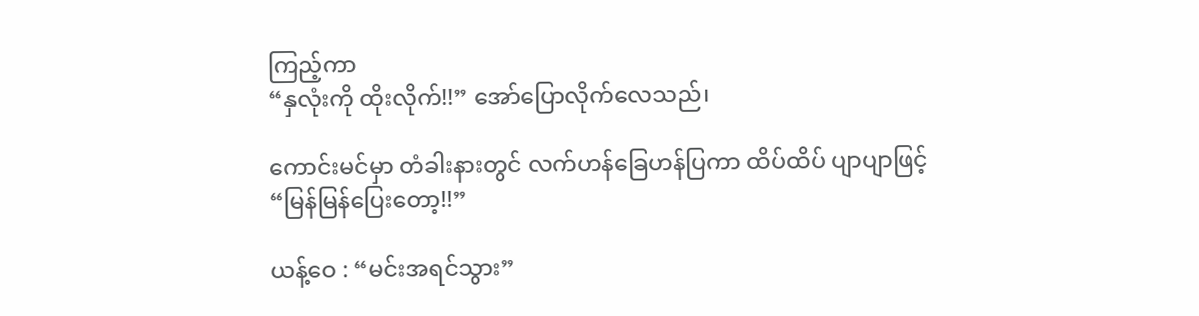ကြည့်ကာ
“နှလုံးကို ထိုးလိုက်!!” အော်ပြောလိုက်လေသည်၊

ကောင်းမင်မှာ တံခါးနားတွင် လက်ဟန်ခြေဟန်ပြကာ ထိပ်ထိပ် ပျာပျာဖြင့်
“မြန်မြန်ပြေးတော့!!”

ယန့်ဝေ : “မင်းအရင်သွား”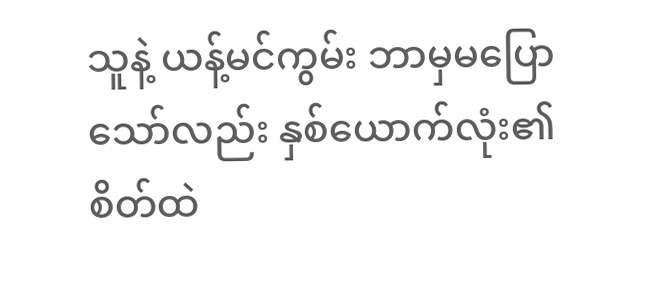သူနဲ့ ယန့်မင်ကွမ်း ဘာမှမပြောသော်လည်း နှစ်ယောက်လုံး၏ စိတ်ထဲ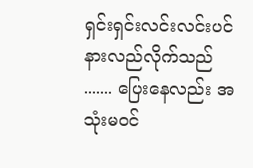ရှင်းရှင်းလင်းလင်းပင် နားလည်လိုက်သည် ....... ပြေးနေလည်း အသုံးမဝင်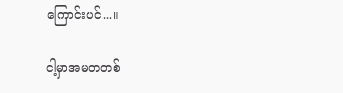ကြောင်းပင်...။

ငါ့မှာအမတတစ်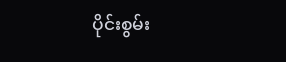ပိုင်းစွမ်း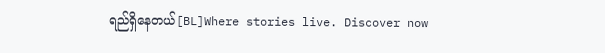ရည်ရှိနေတယ်[BL]Where stories live. Discover now